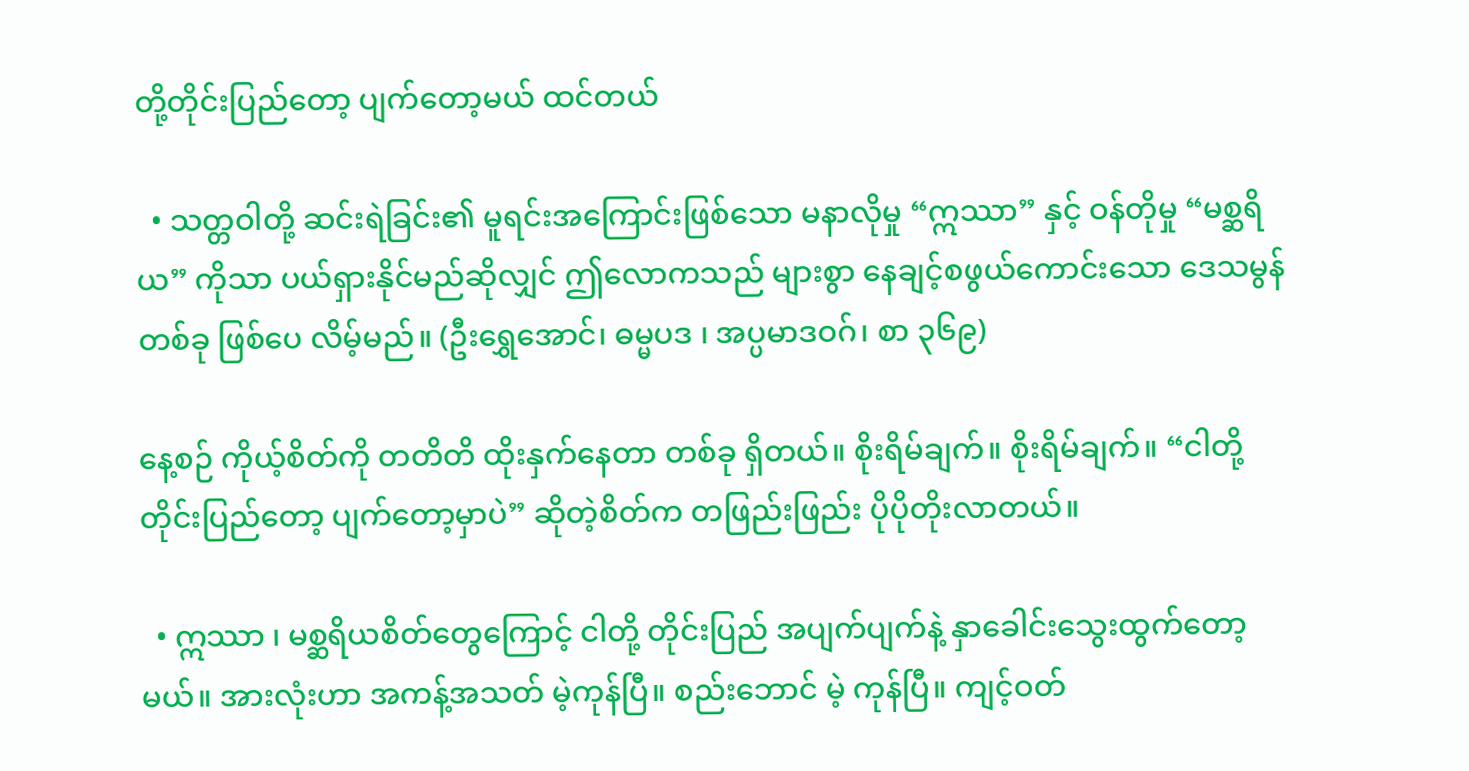တို့တိုင်းပြည်တော့ ပျက်တော့မယ် ထင်တယ်

  • သတ္တဝါတို့ ဆင်းရဲခြင်း၏ မူရင်းအကြောင်းဖြစ်သော မနာလိုမှု “ဣဿာ” နှင့် ဝန်တိုမှု “မစ္ဆရိယ” ကိုသာ ပယ်ရှားနိုင်မည်ဆိုလျှင် ဤလောကသည် များစွာ နေချင့်စဖွယ်ကောင်းသော ဒေသမွန်တစ်ခု ဖြစ်ပေ လိမ့်မည်။ (ဦးရွှေအောင်၊ ဓမ္မပဒ ၊ အပ္ပမာဒဝဂ်၊ စာ ၃၆၉)

နေ့စဉ် ကိုယ့်စိတ်ကို တတိတိ ထိုးနှက်နေတာ တစ်ခု ရှိတယ်။ စိုးရိမ်ချက်။ စိုးရိမ်ချက်။ “ငါတို့ တိုင်းပြည်တော့ ပျက်တော့မှာပဲ” ဆိုတဲ့စိတ်က တဖြည်းဖြည်း ပိုပိုတိုးလာတယ်။

  • ဣဿာ ၊ မစ္ဆရိယစိတ်တွေကြောင့် ငါတို့ တိုင်းပြည် အပျက်ပျက်နဲ့ နှာခေါင်းသွေးထွက်တော့မယ်။ အားလုံးဟာ အကန့်အသတ် မဲ့ကုန်ပြီ။ စည်းဘောင် မဲ့ ကုန်ပြီ။ ကျင့်ဝတ်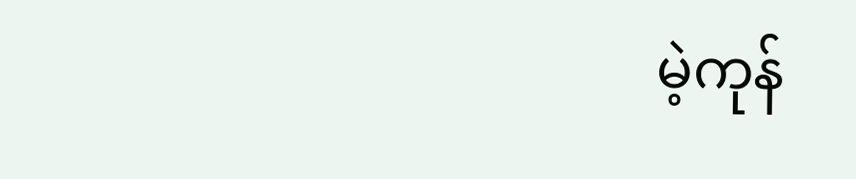မဲ့ကုန်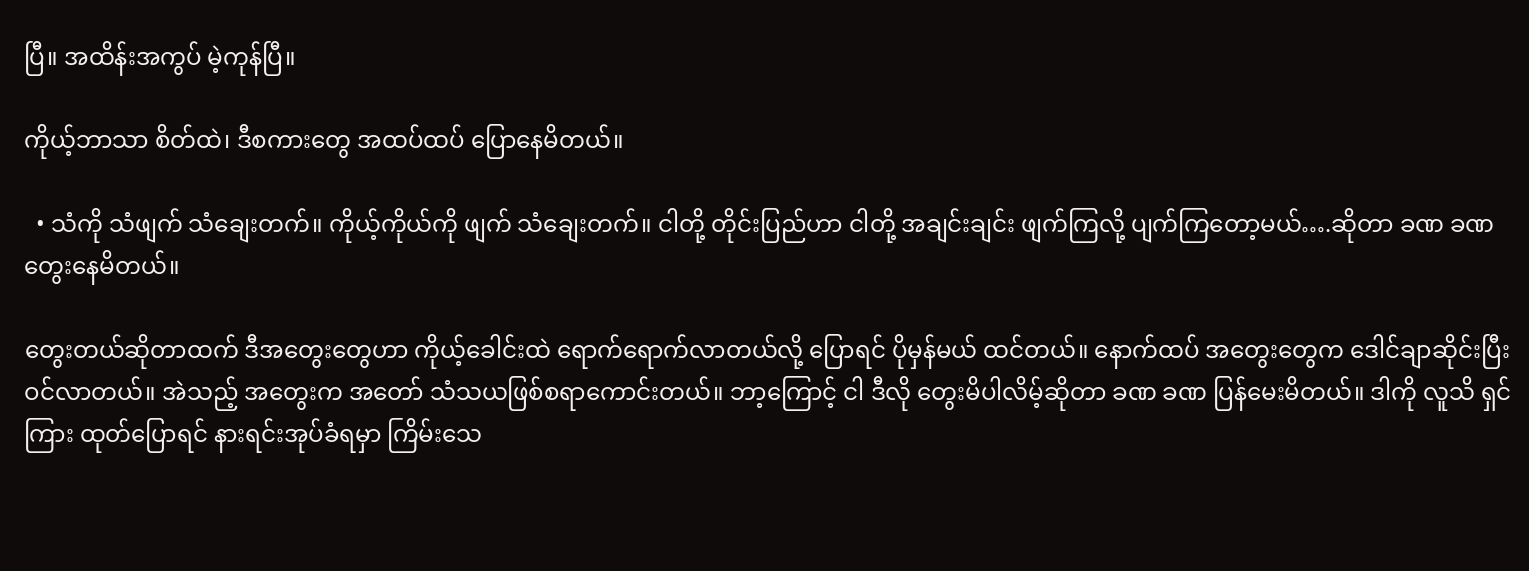ပြီ။ အထိန်းအကွပ် မဲ့ကုန်ပြီ။

ကိုယ့်ဘာသာ စိတ်ထဲ၊ ဒီစကားတွေ အထပ်ထပ် ပြောနေမိတယ်။

  • သံကို သံဖျက် သံချေးတက်။ ကိုယ့်ကိုယ်ကို ဖျက် သံချေးတက်။ ငါတို့ တိုင်းပြည်ဟာ ငါတို့ အချင်းချင်း ဖျက်ကြလို့ ပျက်ကြတော့မယ်….ဆိုတာ ခဏ ခဏ တွေးနေမိတယ်။

တွေးတယ်ဆိုတာထက် ဒီအတွေးတွေဟာ ကိုယ့်ခေါင်းထဲ ရောက်ရောက်လာတယ်လို့ ပြောရင် ပိုမှန်မယ် ထင်တယ်။ နောက်ထပ် အတွေးတွေက ဒေါင်ချာဆိုင်းပြီး ဝင်လာတယ်။ အဲသည့် အတွေးက အတော် သံသယဖြစ်စရာကောင်းတယ်။ ဘာ့ကြောင့် ငါ ဒီလို တွေးမိပါလိမ့်ဆိုတာ ခဏ ခဏ ပြန်မေးမိတယ်။ ဒါကို လူသိ ရှင်ကြား ထုတ်ပြောရင် နားရင်းအုပ်ခံရမှာ ကြိမ်းသေ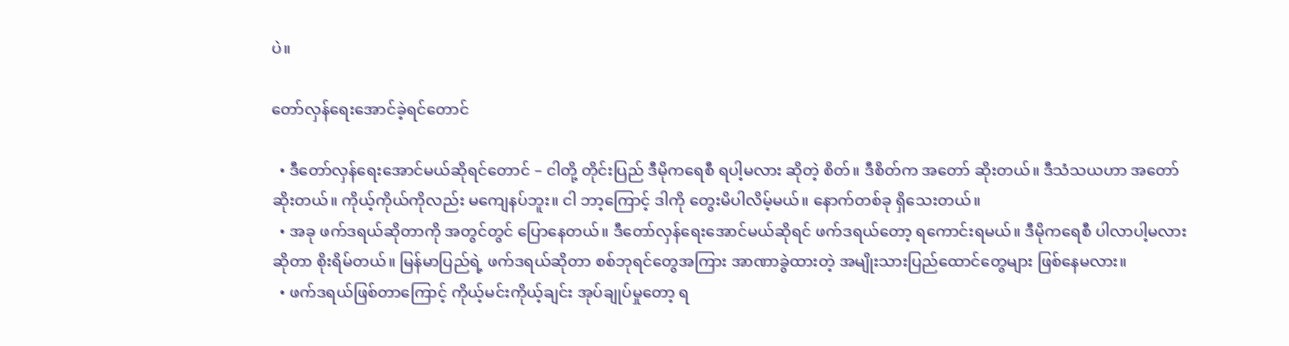ပဲ။

တော်လှန်ရေးအောင်ခဲ့ရင်တောင်

  • ဒီတော်လှန်ရေးအောင်မယ်ဆိုရင်တောင် – ငါတို့ တိုင်းပြည် ဒီမိုကရေစီ ရပါ့မလား ဆိုတဲ့ စိတ်။ ဒီစိတ်က အတော် ဆိုးတယ်။ ဒီသံသယဟာ အတော် ဆိုးတယ်။ ကိုယ့်ကိုယ်ကိုလည်း မကျေနပ်ဘူး။ ငါ ဘာ့ကြောင့် ဒါကို တွေးမိပါလိမ့်မယ်။ နောက်တစ်ခု ရှိသေးတယ်။
  • အခု ဖက်ဒရယ်ဆိုတာကို အတွင်တွင် ပြောနေတယ်။ ဒီတော်လှန်ရေးအောင်မယ်ဆိုရင် ဖက်ဒရယ်တော့ ရကောင်းရမယ်။ ဒီမိုကရေစီ ပါလာပါ့မလားဆိုတာ စိုးရိမ်တယ်။ မြန်မာပြည်ရဲ့ ဖက်ဒရယ်ဆိုတာ စစ်ဘုရင်တွေအကြား အာဏာခွဲထားတဲ့ အမျိုးသားပြည်ထောင်တွေများ ဖြစ်နေမလား။
  • ဖက်ဒရယ်ဖြစ်တာကြောင့် ကိုယ့်မင်းကိုယ့်ချင်း အုပ်ချုပ်မှုတော့ ရ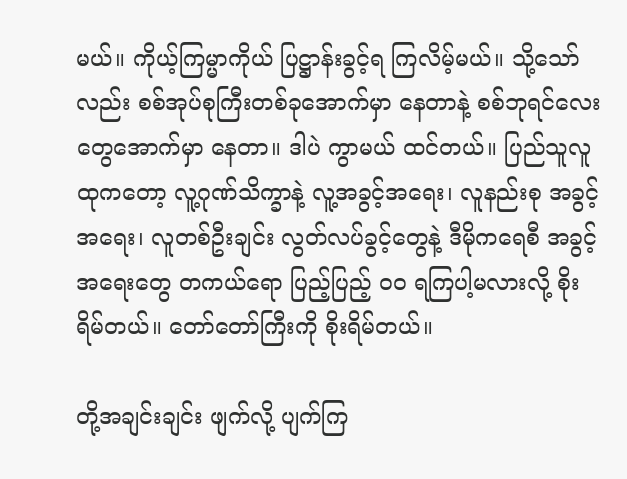မယ်။ ကိုယ့်ကြမ္မာကိုယ် ပြဋ္ဌာန်းခွင့်ရ ကြလိမ့်မယ်။ သို့သော်လည်း စစ်အုပ်စုကြီးတစ်ခုအောက်မှာ နေတာနဲ့ စစ်ဘုရင်လေးတွေအောက်မှာ နေတာ။ ဒါပဲ ကွာမယ် ထင်တယ်။ ပြည်သူလူထုကတော့ လူ့ဂုဏ်သိက္ခာနဲ့ လူ့အခွင့်အရေး၊ လူနည်းစု အခွင့်အရေး၊ လူတစ်ဦးချင်း လွတ်လပ်ခွင့်တွေနဲ့ ဒီမိုကရေစီ အခွင့်အရေးတွေ တကယ်ရော ပြည့်ပြည့် ဝဝ ရကြပါ့မလားလို့ စိုးရိမ်တယ်။ တော်တော်ကြီးကို စိုးရိမ်တယ်။

တို့အချင်းချင်း ဖျက်လို့ ပျက်ကြ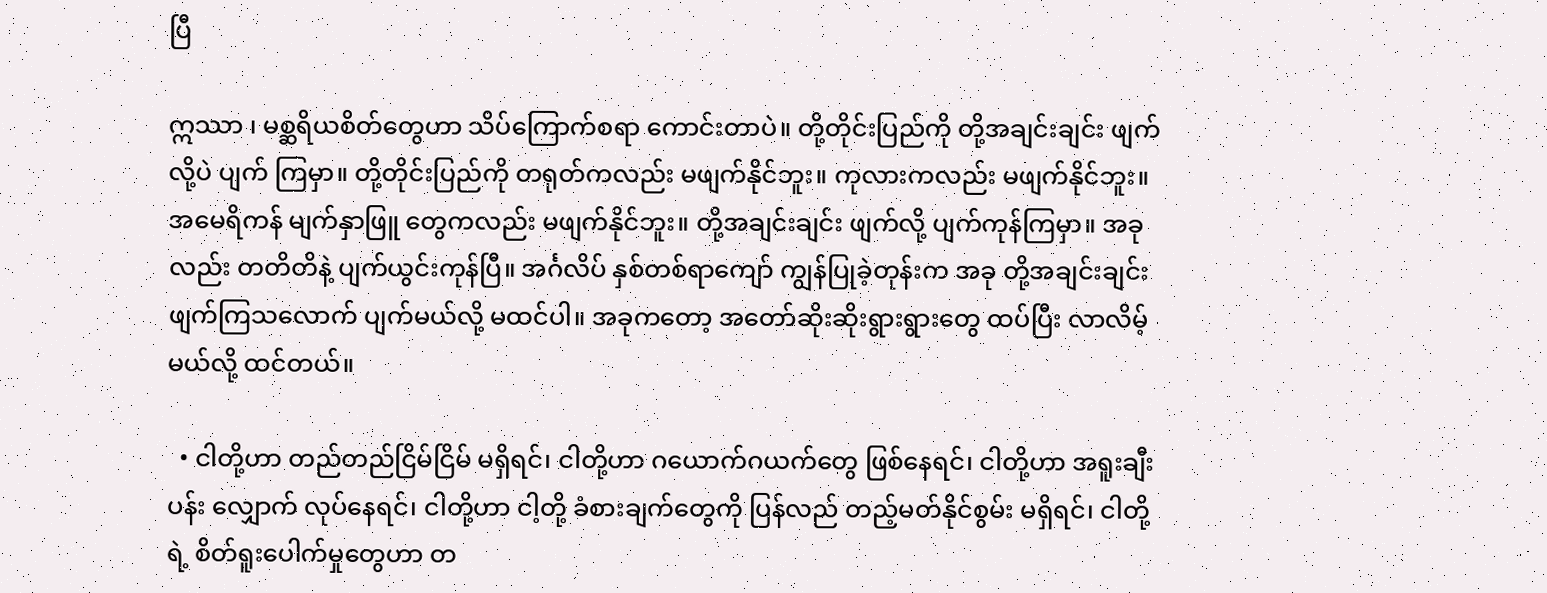ပြီ

ဣဿာ ၊ မစ္ဆရိယစိတ်တွေဟာ သိပ်ကြောက်စရာ ကောင်းတာပဲ။ တို့တိုင်းပြည်ကို တို့အချင်းချင်း ဖျက်လို့ပဲ ပျက် ကြမှာ။ တို့တိုင်းပြည်ကို တရုတ်ကလည်း မဖျက်နိုင်ဘူး။ ကုလားကလည်း မဖျက်နိုင်ဘူး။ အမေရိကန် မျက်နှာဖြူ တွေကလည်း မဖျက်နိုင်ဘူး။ တို့အချင်းချင်း ဖျက်လို့ ပျက်ကုန်ကြမှာ။ အခုလည်း တတိတိနဲ့ ပျက်ယွင်းကုန်ပြီ။ အင်္ဂလိပ် နှစ်တစ်ရာကျော် ကျွန်ပြုခဲ့တုန်းက အခု တို့အချင်းချင်း ဖျက်ကြသလောက် ပျက်မယ်လို့ မထင်ပါ။ အခုကတော့ အတော်ဆိုးဆိုးရွားရွားတွေ ထပ်ပြီး လာလိမ့်မယ်လို့ ထင်တယ်။

  • ငါတို့ဟာ တည်တည်ငြိမ်ငြိမ် မရှိရင်၊ ငါတို့ဟာ ဂယောက်ဂယက်တွေ ဖြစ်နေရင်၊ ငါတို့ဟာ အရူးချီးပန်း လျှောက် လုပ်နေရင်၊ ငါတို့ဟာ ငါ့တို့ ခံစားချက်တွေကို ပြန်လည် တည့်မတ်နိုင်စွမ်း မရှိရင်၊ ငါတို့ရဲ့ စိတ်ရူးပေါက်မှုတွေဟာ တ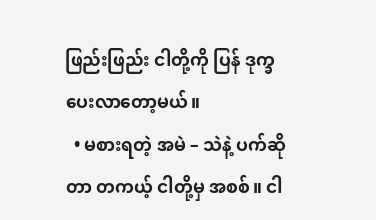ဖြည်းဖြည်း ငါတို့ကို ပြန် ဒုက္ခပေးလာတော့မယ်။
  • မစားရတဲ့ အမဲ – သဲနဲ့ ပက်ဆိုတာ တကယ့် ငါတို့မှ အစစ်။ ငါ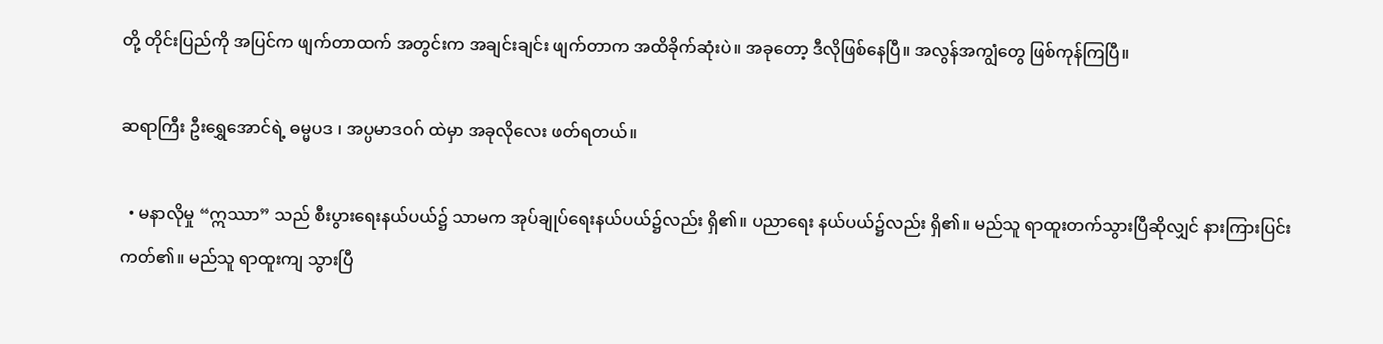တို့ တိုင်းပြည်ကို အပြင်က ဖျက်တာထက် အတွင်းက အချင်းချင်း ဖျက်တာက အထိခိုက်ဆုံးပဲ။ အခုတော့ ဒီလိုဖြစ်နေပြီ။ အလွန်အကျွံတွေ ဖြစ်ကုန်ကြပြီ။

ဆရာကြီး ဦးရွှေအောင်ရဲ့ ဓမ္မပဒ ၊ အပ္ပမာဒဝဂ် ထဲမှာ အခုလိုလေး ဖတ်ရတယ်။

  • မနာလိုမှု “ဣဿာ” သည် စီးပွားရေးနယ်ပယ်၌ သာမက အုပ်ချုပ်ရေးနယ်ပယ်၌လည်း ရှိ၏။ ပညာရေး နယ်ပယ်၌လည်း ရှိ၏။ မည်သူ ရာထူးတက်သွားပြီဆိုလျှင် နားကြားပြင်းကတ်၏။ မည်သူ ရာထူးကျ သွားပြီ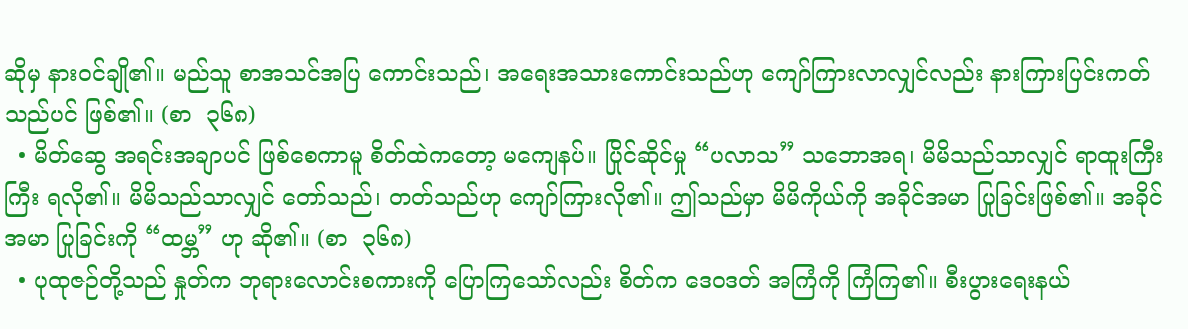ဆိုမှ နားဝင်ချို၏။ မည်သူ စာအသင်အပြ ကောင်းသည်၊ အရေးအသားကောင်းသည်ဟု ကျော်ကြားလာလျှင်လည်း နားကြားပြင်းကတ်သည်ပင် ဖြစ်၏။ (စာ  ၃၆၈)
  • မိတ်ဆွေ အရင်းအချာပင် ဖြစ်စေကာမူ စိတ်ထဲကတော့ မကျေနပ်။ ပြိုင်ဆိုင်မှု “ပလာသ” သဘောအရ၊ မိမိသည်သာလျှင် ရာထူးကြီးကြီး ရလို၏။ မိမိသည်သာလျှင် တော်သည်၊ တတ်သည်ဟု ကျော်ကြားလို၏။ ဤသည်မှာ မိမိကိုယ်ကို အခိုင်အမာ ပြုခြင်းဖြစ်၏။ အခိုင်အမာ ပြုခြင်းကို “ထမ္ဘ” ဟု ဆို၏။ (စာ  ၃၆၈)
  • ပုထုဇဉ်တို့သည် နှုတ်က ဘုရားလောင်းစကားကို ပြောကြသော်လည်း စိတ်က ဒေဝဒတ် အကြံကို ကြံကြ၏။ စီးပွားရေးနယ်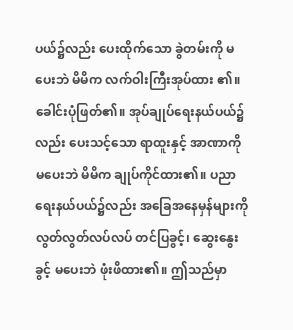ပယ်၌လည်း ပေးထိုက်သော ခွဲတမ်းကို မပေးဘဲ မိမိက လက်ဝါးကြီးအုပ်ထား ၏။ ခေါင်းပုံဖြတ်၏။ အုပ်ချုပ်ရေးနယ်ပယ်၌လည်း ပေးသင့်သော ရာထူးနှင့် အာဏာကို မပေးဘဲ မိမိက ချုပ်ကိုင်ထား၏။ ပညာရေးနယ်ပယ်၌လည်း အခြေအနေမှန်များကို လွတ်လွတ်လပ်လပ် တင်ပြခွင့်၊ ဆွေးနွေးခွင့် မပေးဘဲ ဖုံးဖိထား၏။ ဤသည်မှာ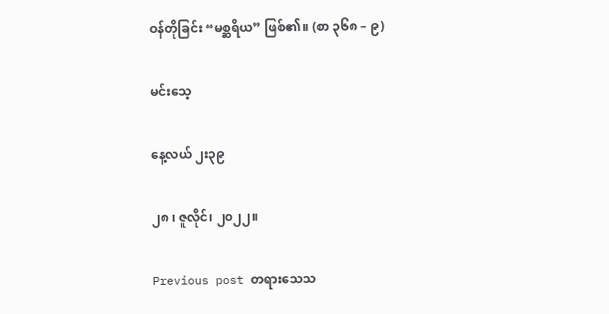ဝန်တိုခြင်း “မစ္ဆရိယ” ဖြစ်၏။ (စာ ၃၆၈ – ၉)

မင်းသေ့

နေ့လယ် ၂း၃၉

၂၈ ၊ ဇူလိုင်၊ ၂၀၂၂။

Previous post တရားသေသ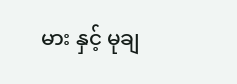မား နှင့် မုချ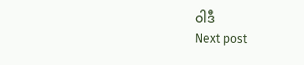ဝါဒီ
Next post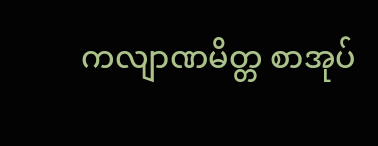ကလျာဏမိတ္တ စာအုပ်